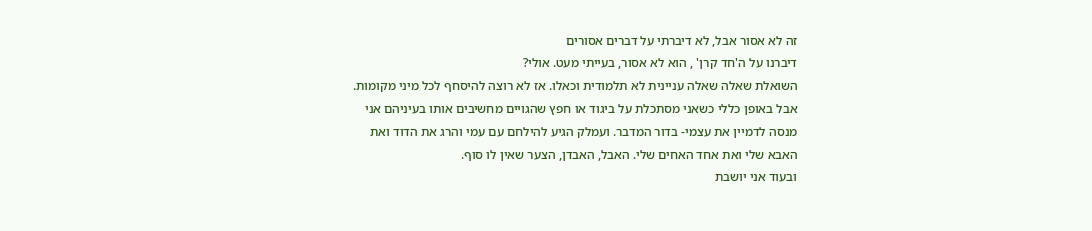זה לא אסור אבל, לא דיברתי על דברים אסורים
דיברנו על ה'חד קרן' , הוא לא אסור, בעייתי מעט. אולי?
השואלת שאלה שאלה עניינית לא תלמודית וכאלו. אז לא רוצה להיסחף לכל מיני מקומות.
אבל באופן כללי כשאני מסתכלת על ביגוד או חפץ שהגויים מחשיבים אותו בעיניהם אני מנסה לדמיין את עצמי- בדור המדבר. ועמלק הגיע להילחם עם עמי והרג את הדוד ואת האבא שלי ואת אחד האחים שלי. האבל, האבדן, הצער שאין לו סוף.
ובעוד אני יושבת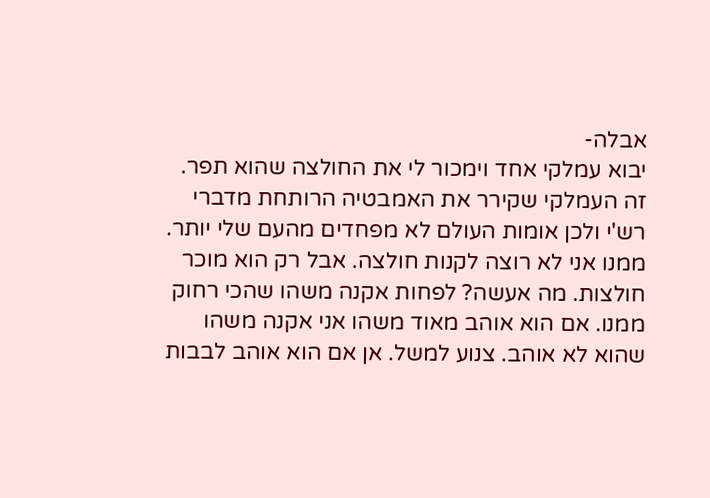אבלה-
יבוא עמלקי אחד וימכור לי את החולצה שהוא תפר. זה העמלקי שקירר את האמבטיה הרותחת מדברי רש'י ולכן אומות העולם לא מפחדים מהעם שלי יותר.
ממנו אני לא רוצה לקנות חולצה. אבל רק הוא מוכר חולצות. מה אעשה? לפחות אקנה משהו שהכי רחוק ממנו. אם הוא אוהב מאוד משהו אני אקנה משהו שהוא לא אוהב. צנוע למשל. אן אם הוא אוהב לבבות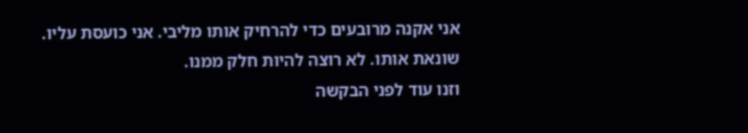אני אקנה מרובעים כדי להרחיק אותו מליבי. אני כועסת עליו. שונאת אותו. לא רוצה להיות חלק ממנו.
וזנו עוד לפני הבקשה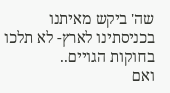שה' ביקש מאיתנו בכניסתינו לארץ- לא תלכו בחוקות הגויים..
ואם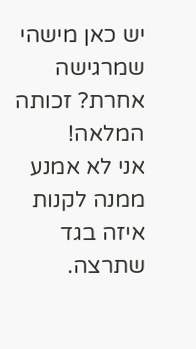יש כאן מישהי שמרגישה אחרת? זכותה המלאה!
אני לא אמנע ממנה לקנות איזה בגד שתרצה.